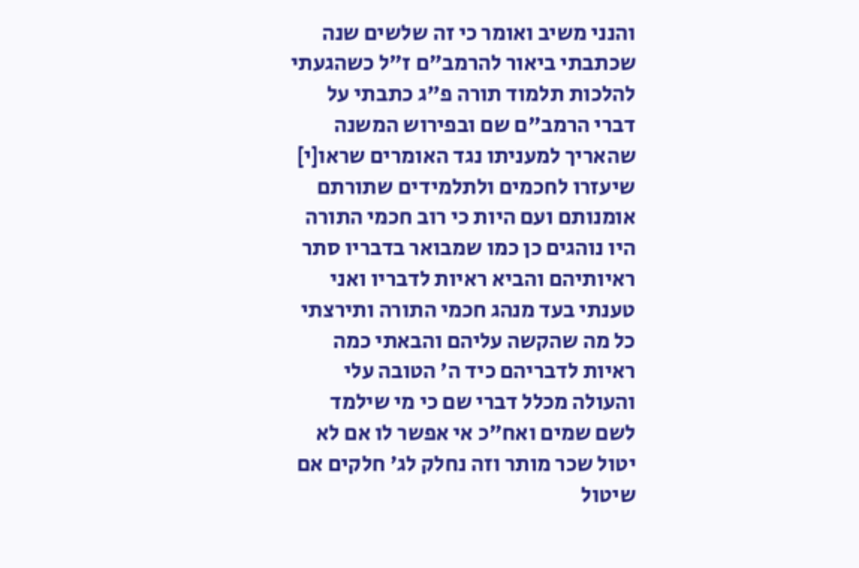והנני משיב ואומר כי זה שלשים שנה שכתבתי ביאור להרמב"ם ז"ל כשהגעתי להלכות תלמוד תורה פ"ג כתבתי על דברי הרמב"ם שם ובפירוש המשנה שהאריך למעניתו נגד האומרים שראו[י] שיעזרו לחכמים ולתלמידים שתורתם אומנותם ועם היות כי רוב חכמי התורה היו נוהגים כן כמו שמבואר בדבריו סתר ראיותיהם והביא ראיות לדבריו ואני טענתי בעד מנהג חכמי התורה ותירצתי כל מה שהקשה עליהם והבאתי כמה ראיות לדבריהם כיד ה' הטובה עלי והעולה מכלל דברי שם כי מי שילמד לשם שמים ואח"כ אי אפשר לו אם לא יטול שכר מותר וזה נחלק לג' חלקים אם שיטול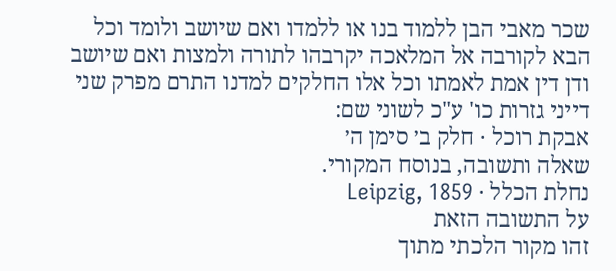שכר מאבי הבן ללמוד בנו או ללמדו ואם שיושב ולומד וכל הבא לקורבה אל המלאכה יקרבהו לתורה ולמצות ואם שיושב ודן דין אמת לאמתו וכל אלו החלקים למדנו התרם מפרק שני דייני גזרות כו' ע"כ לשוני שם:
אבקת רוכל · חלק ב׳ סימן ה׳
שאלה ותשובה, בנוסח המקורי.
נחלת הכלל · Leipzig, 1859
על התשובה הזאת
זהו מקור הלכתי מתוך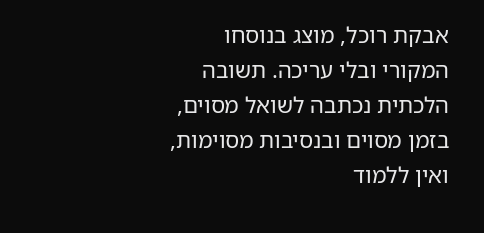אבקת רוכל, מוצג בנוסחו המקורי ובלי עריכה. תשובה הלכתית נכתבה לשואל מסוים, בזמן מסוים ובנסיבות מסוימות, ואין ללמוד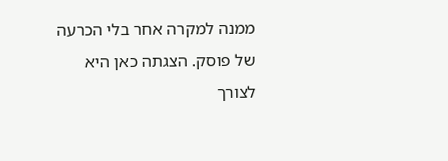ממנה למקרה אחר בלי הכרעה של פוסק. הצגתה כאן היא לצורך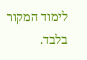לימוד המקור בלבד.